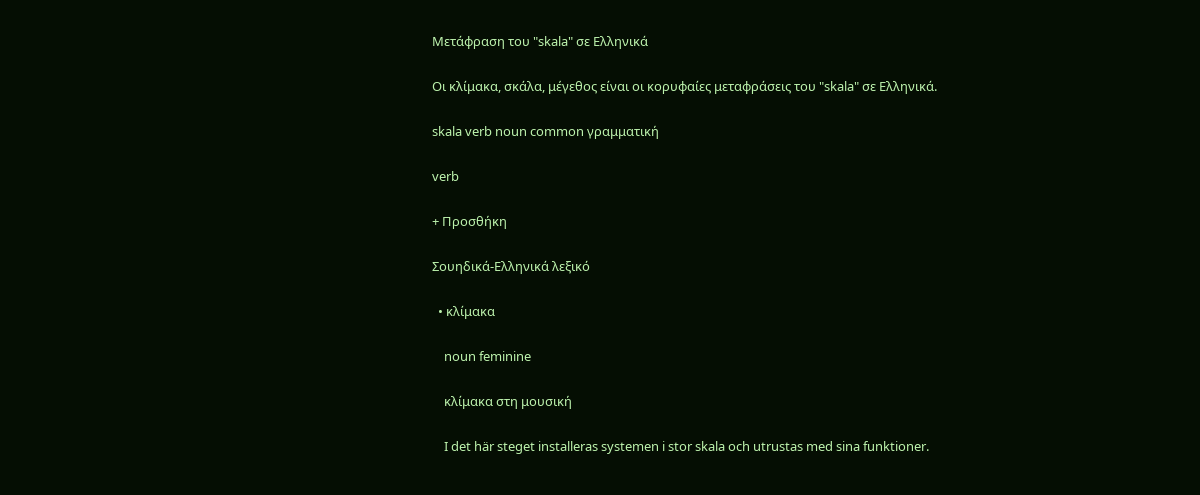Μετάφραση του "skala" σε Ελληνικά

Οι κλίμακα, σκάλα, μέγεθος είναι οι κορυφαίες μεταφράσεις του "skala" σε Ελληνικά.

skala verb noun common γραμματική

verb

+ Προσθήκη

Σουηδικά-Ελληνικά λεξικό

  • κλίμακα

    noun feminine

    κλίμακα στη μουσική

    I det här steget installeras systemen i stor skala och utrustas med sina funktioner.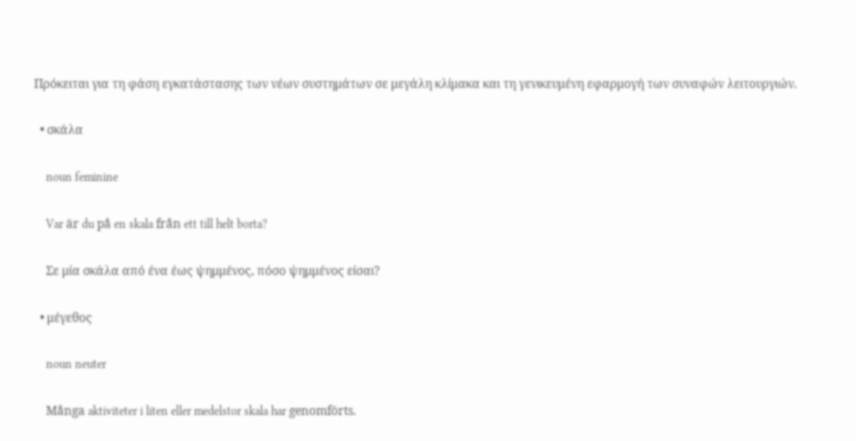Πρόκειται για τη φάση εγκατάστασης των νέων συστημάτων σε μεγάλη κλίμακα και τη γενικευμένη εφαρμογή των συναφών λειτουργιών.

  • σκάλα

    noun feminine

    Var är du på en skala från ett till helt borta?

    Σε μία σκάλα από ένα έως ψημμένος, πόσο ψημμένος είσαι?

  • μέγεθος

    noun neuter

    Många aktiviteter i liten eller medelstor skala har genomförts.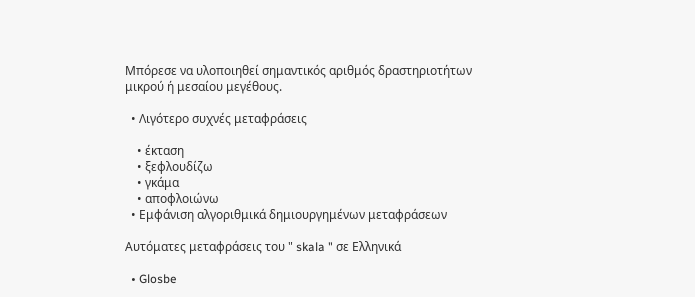Μπόρεσε να υλοποιηθεί σημαντικός αριθμός δραστηριοτήτων μικρού ή μεσαίου μεγέθους.

  • Λιγότερο συχνές μεταφράσεις

    • έκταση
    • ξεφλουδίζω
    • γκάμα
    • αποφλοιώνω
  • Εμφάνιση αλγοριθμικά δημιουργημένων μεταφράσεων

Αυτόματες μεταφράσεις του " skala " σε Ελληνικά

  • Glosbe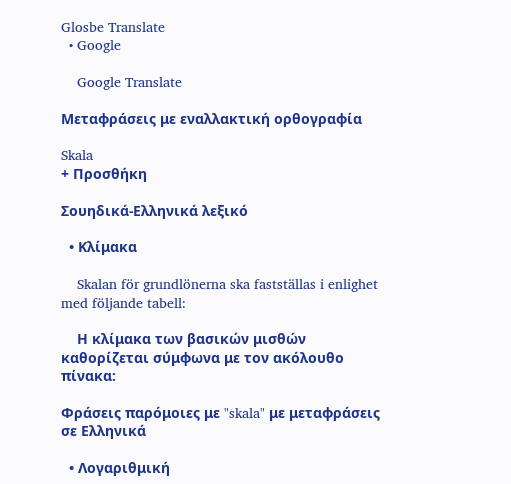Glosbe Translate
  • Google

    Google Translate

Μεταφράσεις με εναλλακτική ορθογραφία

Skala
+ Προσθήκη

Σουηδικά-Ελληνικά λεξικό

  • Κλίμακα

    Skalan för grundlönerna ska fastställas i enlighet med följande tabell:

    Η κλίμακα των βασικών μισθών καθορίζεται σύμφωνα με τον ακόλουθο πίνακα:

Φράσεις παρόμοιες με "skala" με μεταφράσεις σε Ελληνικά

  • Λογαριθμική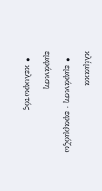κλίμακα
  • εμφάνιση · εφαρμόζω εμφάνιση
  • κελυφωτός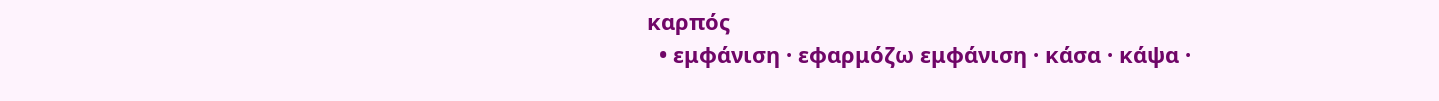καρπός
  • εμφάνιση · εφαρμόζω εμφάνιση · κάσα · κάψα ·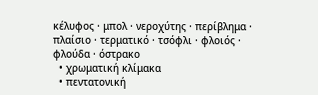κέλυφος · μπολ · νεροχύτης · περίβλημα · πλαίσιο · τερματικό · τσόφλι · φλοιός · φλούδα · όστρακο
  • χρωματική κλίμακα
  • πεντατονική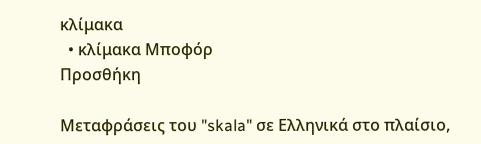κλίμακα
  • κλίμακα Μποφόρ
Προσθήκη

Μεταφράσεις του "skala" σε Ελληνικά στο πλαίσιο,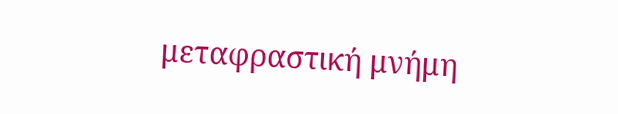μεταφραστική μνήμη